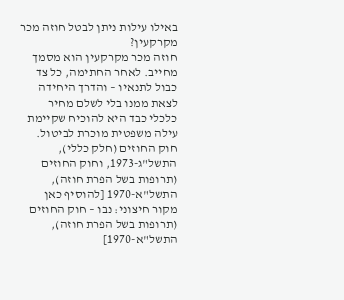באילו עילות ניתן לבטל חוזה מכר מקרקעין?
חוזה מכר מקרקעין הוא מסמך מחייב. לאחר החתימה, כל צד כבול לתנאיו – והדרך היחידה לצאת ממנו בלי לשלם מחיר כלכלי כבד היא להוכיח שקיימת עילה משפטית מוכרת לביטול.
חוק החוזים (חלק כללי), התשל"ג-1973, וחוק החוזים (תרופות בשל הפרת חוזה), התשל"א-1970 [להוסיף כאן מקור חיצוני: נבו – חוק החוזים (תרופות בשל הפרת חוזה), התשל"א-1970]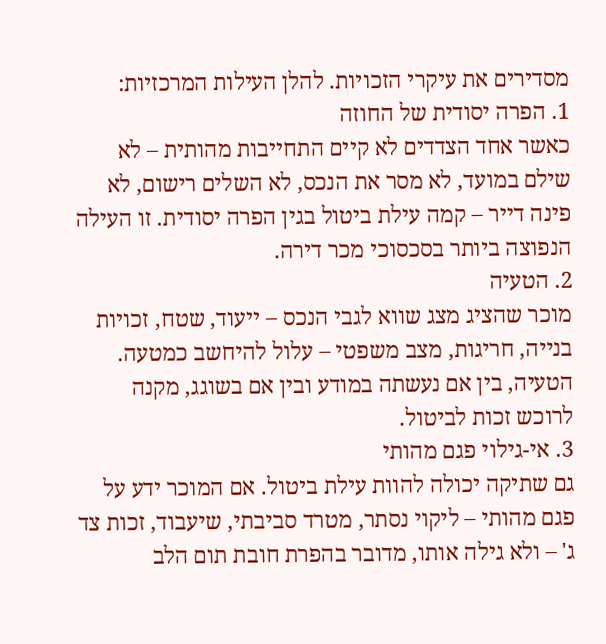מסדירים את עיקרי הזכויות. להלן העילות המרכזיות:
1. הפרה יסודית של החוזה
כאשר אחד הצדדים לא קיים התחייבות מהותית – לא שילם במועד, לא מסר את הנכס, לא השלים רישום, לא פינה דייר – קמה עילת ביטול בגין הפרה יסודית. זו העילה הנפוצה ביותר בסכסוכי מכר דירה.
2. הטעיה
מוכר שהציג מצג שווא לגבי הנכס – ייעוד, שטח, זכויות בנייה, חריגות, מצב משפטי – עלול להיחשב כמטעה. הטעיה, בין אם נעשתה במודע ובין אם בשוגג, מקנה לרוכש זכות לביטול.
3. אי-גילוי פגם מהותי
גם שתיקה יכולה להוות עילת ביטול. אם המוכר ידע על פגם מהותי – ליקוי נסתר, מטרד סביבתי, שיעבוד, זכות צד ג' – ולא גילה אותו, מדובר בהפרת חובת תום הלב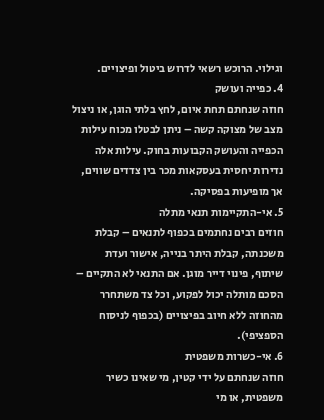וגילוי. הרוכש רשאי לדרוש ביטול ופיצויים.
4. כפייה ועושק
חוזה שנחתם תחת איום, לחץ בלתי הוגן, או ניצול מצב של מצוקה קשה – ניתן לבטלו מכוח עילות הכפייה והעושק הקבועות בחוק. עילות אלה נדירות יחסית בעסקאות מכר בין צדדים שווים, אך מופיעות בפסיקה.
5. אי-התקיימות תנאי מתלה
חוזים רבים נחתמים בכפוף לתנאים – קבלת משכנתה, קבלת היתר בנייה, אישור ועדת שיתוף, פינוי דייר מוגן. אם התנאי לא התקיים – הסכם מותלה יכול לפקוע, וכל צד משתחרר מהחוזה ללא חיוב בפיצויים (בכפוף לניסוח הספציפי).
6. אי-כשרות משפטית
חוזה שנחתם על ידי קטין, מי שאינו כשיר משפטית, או מי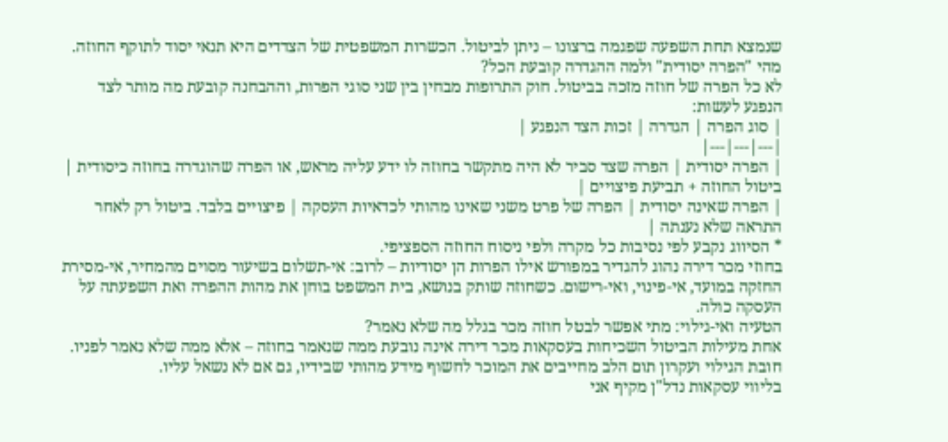שנמצא תחת השפעה שפגמה ברצונו – ניתן לביטול. הכשרות המשפטית של הצדדים היא תנאי יסוד לתוקף החוזה.
מהי "הפרה יסודית" ולמה ההגדרה קובעת הכל?
לא כל הפרה של חוזה מזכה בביטול. חוק התרופות מבחין בין שני סוגי הפרות, וההבחנה קובעת מה מותר לצד הנפגע לעשות:
| סוג הפרה | הגדרה | זכות הצד הנפגע |
|---|---|---|
| הפרה יסודית | הפרה שצד סביר לא היה מתקשר בחוזה לו ידע עליה מראש, או הפרה שהוגדרה בחוזה כיסודית | ביטול החוזה + תביעת פיצויים |
| הפרה שאינה יסודית | הפרה של פרט משני שאינו מהותי לכדאיות העסקה | פיצויים בלבד. ביטול רק לאחר התראה שלא נענתה |
* הסיווג נקבע לפי נסיבות כל מקרה ולפי ניסוח החוזה הספציפי.
בחוזי מכר דירה נהוג להגדיר במפורש אילו הפרות הן יסודיות – לרוב: אי-תשלום בשיעור מסוים מהמחיר, אי-מסירת החזקה במועד, אי-פינוי, ואי-רישום. כשחוזה שותק בנושא, בית המשפט בוחן את מהות ההפרה ואת השפעתה על העסקה כולה.
הטעיה ואי-גילוי: מתי אפשר לבטל חוזה מכר בגלל מה שלא נאמר?
אחת מעילות הביטול השכיחות בעסקאות מכר דירה אינה נובעת ממה שנאמר בחוזה – אלא ממה שלא נאמר לפניו. חובת הגילוי ועקרון תום הלב מחייבים את המוכר לחשוף מידע מהותי שבידיו, גם אם לא נשאל עליו.
בליווי עסקאות נדל"ן מקיף אני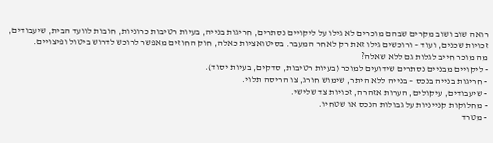רואה שוב ושוב מקרים שבהם מוכרים לא גילו על ליקויים נסתרים, חריגות בנייה, בעיות רטיבות כרוניות, חובות לוועד הבית, שיעבודים, זכויות שכנים, ועוד – ורוכשים גילו זאת רק לאחר המעבר. בסיטואציות כאלה, חוק החוזים מאפשר לרוכש לדרוש ביטול ופיצויים.
מה מוכר חייב לגלות גם ללא שאלה?
- ליקויים מבניים נסתרים שידועים למוכר (בעיות רטיבות, סדקים, בעיות יסוד).
- חריגות בנייה בנכס – בנייה ללא היתר, שימוש חורג, צו הריסה תלוי.
- שיעבודים, עיקולים, הערות אזהרה, זכויות צד שלישי.
- מחלוקות קנייניות על גבולות הנכס או שטחיו.
- מטרד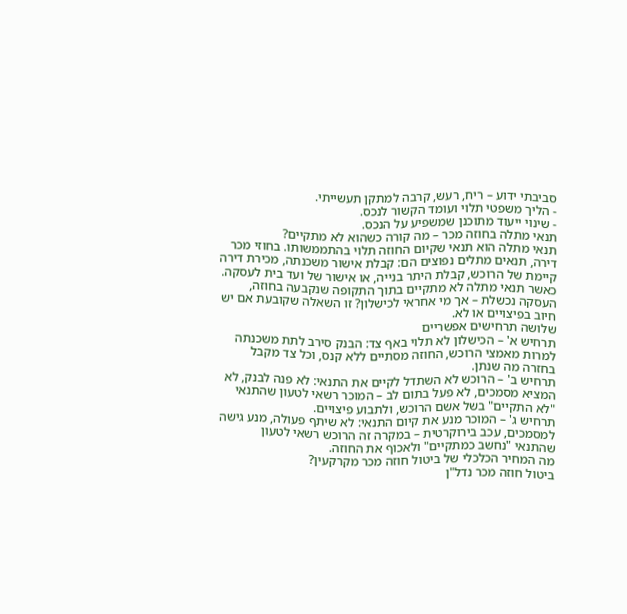סביבתי ידוע – ריח, רעש, קרבה למתקן תעשייתי.
- הליך משפטי תלוי ועומד הקשור לנכס.
- שינוי ייעוד מתוכנן שמשפיע על הנכס.
תנאי מתלה בחוזה מכר – מה קורה כשהוא לא מתקיים?
תנאי מתלה הוא תנאי שקיום החוזה תלוי בהתממשותו. בחוזי מכר דירה, תנאים מתלים נפוצים הם: קבלת אישור משכנתה, מכירת דירה קיימת של הרוכש, קבלת היתר בנייה, או אישור של ועד בית לעסקה.
כאשר תנאי מתלה לא מתקיים בתוך התקופה שנקבעה בחוזה, העסקה נכשלת – אך מי אחראי לכישלון? זו השאלה שקובעת אם יש חיוב בפיצויים או לא.
שלושה תרחישים אפשריים
תרחיש א' – הכישלון לא תלוי באף צד: הבנק סירב לתת משכנתה למרות מאמצי הרוכש, החוזה מסתיים ללא קנס, וכל צד מקבל בחזרה מה שנתן.
תרחיש ב' – הרוכש לא השתדל לקיים את התנאי: לא פנה לבנק, לא המציא מסמכים, לא פעל בתום לב – המוכר רשאי לטעון שהתנאי "לא התקיים" בשל אשם הרוכש, ולתבוע פיצויים.
תרחיש ג' – המוכר מנע את קיום התנאי: לא שיתף פעולה, מנע גישה למסמכים, עכב בירוקרטית – במקרה זה הרוכש רשאי לטעון שהתנאי "נחשב כמתקיים" ולאכוף את החוזה.
מה המחיר הכלכלי של ביטול חוזה מכר מקרקעין?
ביטול חוזה מכר נדל"ן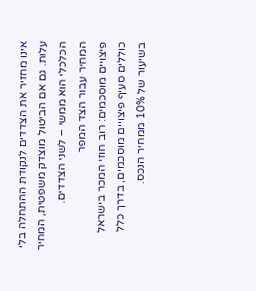אינו מחזיר את הצדדים לנקודת ההתחלה בלי עלות. גם אם הביטול מוצדק משפטית, המחיר הכלכלי הוא ממשי – לשני הצדדים.
המחיר עבור הצד המפר
פיצויים מוסכמים: רוב חוזי המכר בישראל כוללים סעיף פיצויים מוסכמים, בדרך כלל בשיעור של 10% ממחיר הנכס.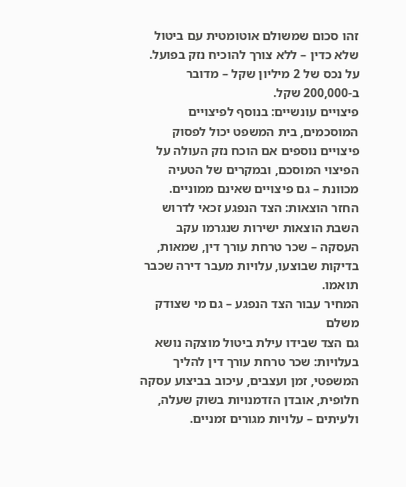זהו סכום שמשולם אוטומטית עם ביטול שלא כדין – ללא צורך להוכיח נזק בפועל. על נכס של 2 מיליון שקל – מדובר ב-200,000 שקל.
פיצויים עונשיים: בנוסף לפיצויים המוסכמים, בית המשפט יכול לפסוק פיצויים נוספים אם הוכח נזק העולה על הפיצוי המוסכם, ובמקרים של הטעיה מכוונת – גם פיצויים שאינם ממוניים.
החזר הוצאות: הצד הנפגע זכאי לדרוש השבת הוצאות ישירות שנגרמו עקב העסקה – שכר טרחת עורך דין, שמאות, בדיקות שבוצעו, עלויות מעבר דירה שכבר תואמו.
המחיר עבור הצד הנפגע – גם מי שצודק משלם
גם הצד שבידו עילת ביטול מוצקה נושא בעלויות: שכר טרחת עורך דין להליך המשפטי, זמן ועצבים, עיכוב בביצוע עסקה חלופית, אובדן הזדמנויות בשוק שעלה, ולעיתים – עלויות מגורים זמניים.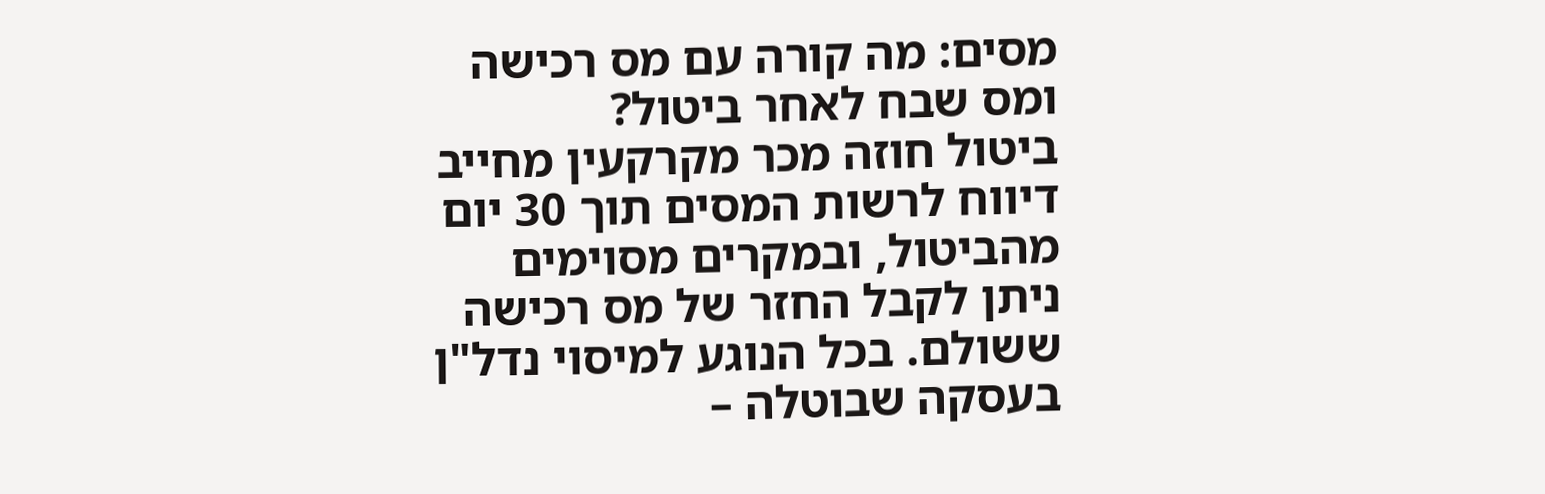מסים: מה קורה עם מס רכישה ומס שבח לאחר ביטול?
ביטול חוזה מכר מקרקעין מחייב דיווח לרשות המסים תוך 30 יום מהביטול, ובמקרים מסוימים ניתן לקבל החזר של מס רכישה ששולם. בכל הנוגע למיסוי נדל"ן בעסקה שבוטלה –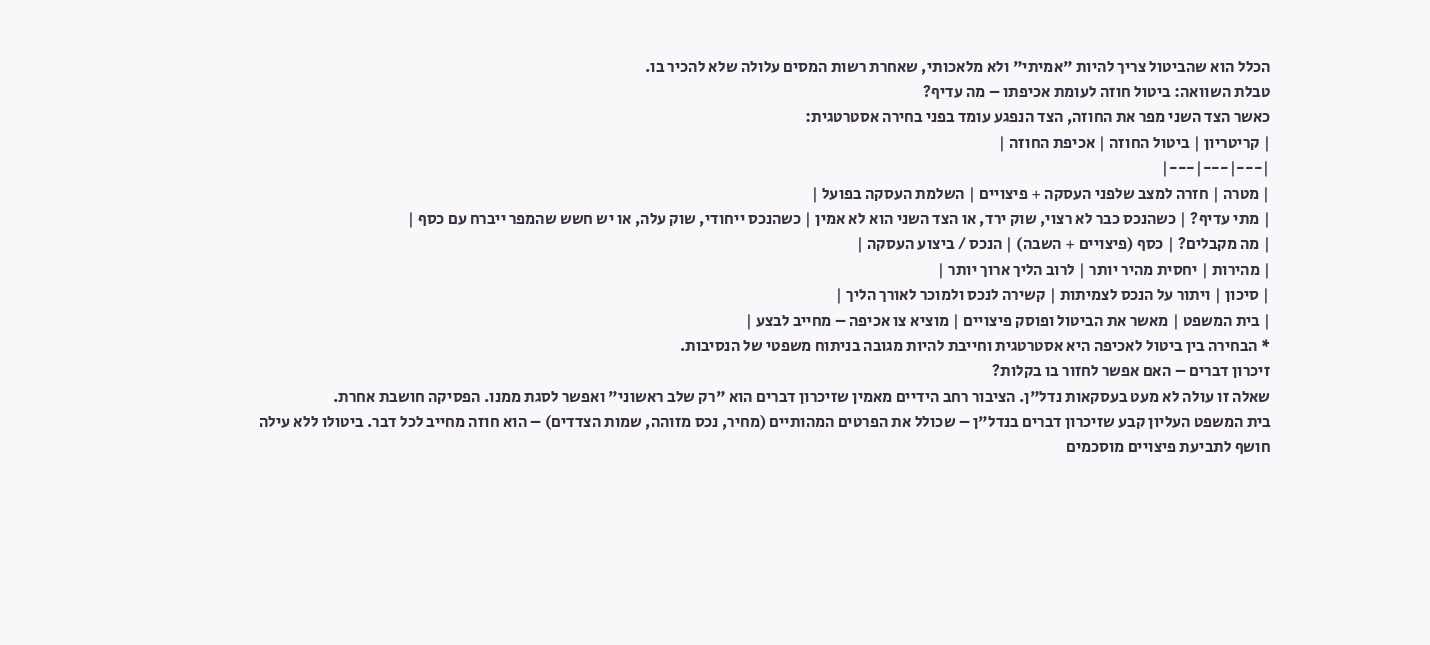הכלל הוא שהביטול צריך להיות "אמיתי" ולא מלאכותי, שאחרת רשות המסים עלולה שלא להכיר בו.
טבלת השוואה: ביטול חוזה לעומת אכיפתו – מה עדיף?
כאשר הצד השני מפר את החוזה, הצד הנפגע עומד בפני בחירה אסטרטגית:
| קריטריון | ביטול החוזה | אכיפת החוזה |
|---|---|---|
| מטרה | חזרה למצב שלפני העסקה + פיצויים | השלמת העסקה בפועל |
| מתי עדיף? | כשהנכס כבר לא רצוי, שוק ירד, או הצד השני הוא לא אמין | כשהנכס ייחודי, שוק עלה, או יש חשש שהמפר ייברח עם כסף |
| מה מקבלים? | כסף (פיצויים + השבה) | הנכס / ביצוע העסקה |
| מהירות | יחסית מהיר יותר | לרוב הליך ארוך יותר |
| סיכון | ויתור על הנכס לצמיתות | קשירה לנכס ולמוכר לאורך הליך |
| בית המשפט | מאשר את הביטול ופוסק פיצויים | מוציא צו אכיפה – מחייב לבצע |
* הבחירה בין ביטול לאכיפה היא אסטרטגית וחייבת להיות מגובה בניתוח משפטי של הנסיבות.
זיכרון דברים – האם אפשר לחזור בו בקלות?
שאלה זו עולה לא מעט בעסקאות נדל"ן. הציבור רחב הידיים מאמין שזיכרון דברים הוא "רק שלב ראשוני" ואפשר לסגת ממנו. הפסיקה חושבת אחרת.
בית המשפט העליון קבע שזיכרון דברים בנדל"ן – שכולל את הפרטים המהותיים (מחיר, נכס מזוהה, שמות הצדדים) – הוא חוזה מחייב לכל דבר. ביטולו ללא עילה חושף לתביעת פיצויים מוסכמים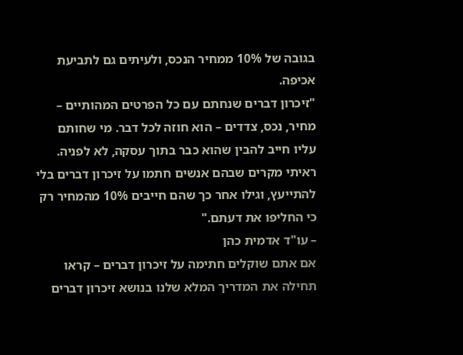בגובה של 10% ממחיר הנכס, ולעיתים גם לתביעת אכיפה.
"זיכרון דברים שנחתם עם כל הפרטים המהותיים – מחיר, נכס, צדדים – הוא חוזה לכל דבר. מי שחותם עליו חייב להבין שהוא כבר בתוך עסקה, לא לפניה. ראיתי מקרים שבהם אנשים חתמו על זיכרון דברים בלי להתייעץ, וגילו אחר כך שהם חייבים 10% מהמחיר רק כי החליפו את דעתם."
– עו"ד אדמית כהן
אם אתם שוקלים חתימה על זיכרון דברים – קראו תחילה את המדריך המלא שלנו בנושא זיכרון דברים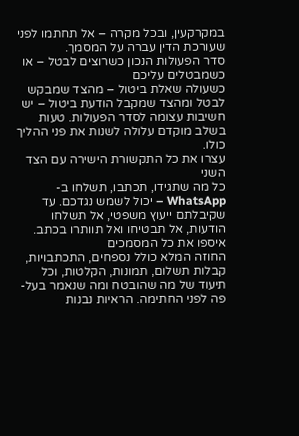במקרקעין, ובכל מקרה – אל תחתמו לפני שעורכת הדין עברה על המסמך.
סדר הפעולות הנכון כשרוצים לבטל – או כשמבטלים עליכם
כשעולה שאלת ביטול – מהצד שמבקש לבטל ומהצד שמקבל הודעת ביטול – יש חשיבות עצומה לסדר הפעולות. טעות בשלב מוקדם עלולה לשנות את פני ההליך כולו.
עצרו את כל התקשורת הישירה עם הצד השני
כל מה שתגידו, תכתבו, תשלחו ב-WhatsApp – יכול לשמש נגדכם. עד שקיבלתם ייעוץ משפטי, אל תשלחו הודעות, אל תבטיחו ואל תוותרו בכתב.
איספו את כל המסמכים
החוזה המלא כולל נספחים, התכתבויות, קבלות תשלום, תמונות, הקלטות, וכל תיעוד של מה שהובטח ומה שנאמר בעל-פה לפני החתימה. הראיות נבנות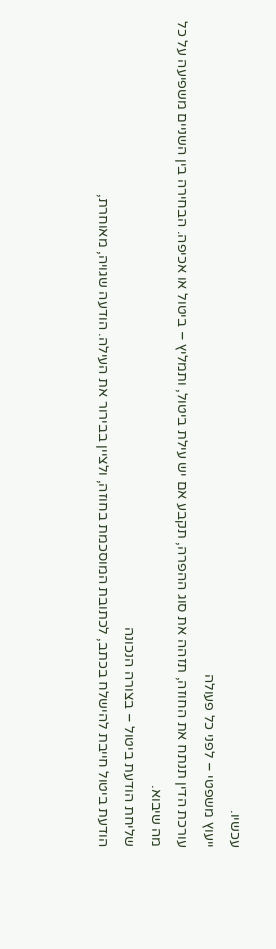עכשיו.
ייעוץ משפטי – לפני כל פעולה
עורכת הדין תנתח את החוזה, תזהה את סוג ההפרה, תקבע אם יש עילת ביטול, ותמליץ – ביטול או אכיפה. הבחירה בין השניים משפיעה על כל מה שיבוא.
שליחת הודעת ביטול – בצורה הנכונה
הודעת ביטול חייבת להישלח בכתב, לכתובת המוסכמת בחוזה, ולציין בבירור את העילה. הודעה שגויה, מאוחרת,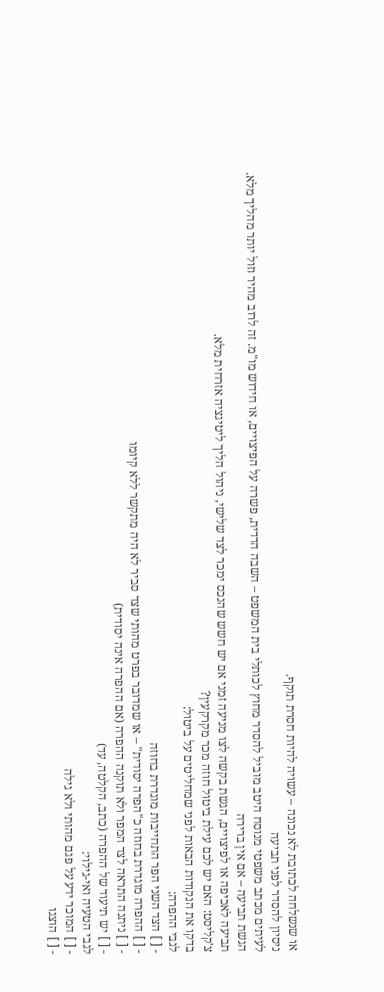או שנשלחה לכתובת לא נכונה – עשויה להיות חסרת תוקף.
ניסיון להסדר לפני תביעה
לעיתים מכתב משפטי מנוסח היטב מוביל להסדר מחוץ לכותלי בית המשפט – השבה הדדית, פשרה על הפיצויים, או חידוש מו"מ. זה לרוב מהיר וזול יותר מהליך מלא.
הגשת תביעה – אם אין ברירה
תביעה לאכיפה או לפיצויים, הגשת בקשה לצו מניעה זמני אם יש חשש שהנכס ימכר לצד שלישי, ניהול הליך ליטיגציה אזרחית מלא.
צ'קליסט: האם יש לכם עילת ביטול חוזה מכר מקרקעין?
בדקו את הנקודות הבאות לפני שמחליטים על ביטול:
לגבי ההפרה:
- [ ] הצד השני הפר התחייבות מוגדרת בחוזה
- [ ] ההפרה מוגדרת בחוזה כ"הפרה יסודית" – או שמדובר בפרט מהותי שצד סביר לא היה מתקשר ללא קיומו
- [ ] ניתנה התראה לצד המפר ולא תוקנה ההפרה (אם ההפרה אינה יסודית)
- [ ] יש תיעוד של ההפרה (כתב, הקלטה, עד)
לגבי הטעיה ואי-גילוי:
- [ ] המוכר ידע על פגם מהותי ולא גילה
- [ ] הוצגו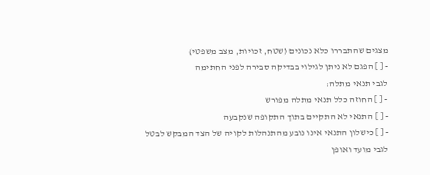מצגים שהתבררו כלא נכונים (שטח, זכויות, מצב משפטי)
- [ ] הפגם לא ניתן לגילוי בבדיקה סבירה לפני החתימה
לגבי תנאי מתלה:
- [ ] החוזה כלל תנאי מתלה מפורש
- [ ] התנאי לא התקיים בתוך התקופה שנקבעה
- [ ] כישלון התנאי אינו נובע מהתנהלות לקויה של הצד המבקש לבטל
לגבי מועד ואופן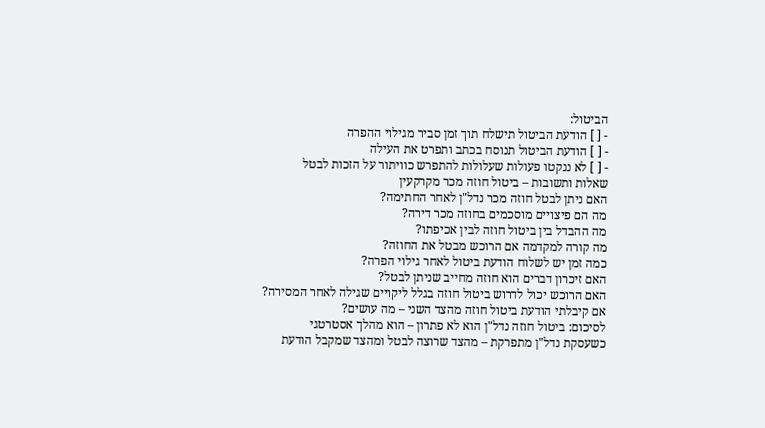הביטול:
- [ ] הודעת הביטול תישלח תוך זמן סביר מגילוי ההפרה
- [ ] הודעת הביטול תנוסח בכתב ותפרט את העילה
- [ ] לא ננקטו פעולות שעלולות להתפרש כוויתור על הזכות לבטל
שאלות ותשובות – ביטול חוזה מכר מקרקעין
האם ניתן לבטל חוזה מכר נדל"ן לאחר החתימה?
מה הם פיצויים מוסכמים בחוזה מכר דירה?
מה ההבדל בין ביטול חוזה לבין אכיפתו?
מה קורה למקדמה אם הרוכש מבטל את החוזה?
כמה זמן יש לשלוח הודעת ביטול לאחר גילוי הפרה?
האם זיכרון דברים הוא חוזה מחייב שניתן לבטל?
האם הרוכש יכול לדרוש ביטול חוזה בגלל ליקויים שגילה לאחר המסירה?
אם קיבלתי הודעת ביטול חוזה מהצד השני – מה עושים?
לסיכום: ביטול חוזה נדל"ן הוא לא פתרון – הוא מהלך אסטרטגי
כשעסקת נדל"ן מתפרקת – מהצד שרוצה לבטל ומהצד שמקבל הודעת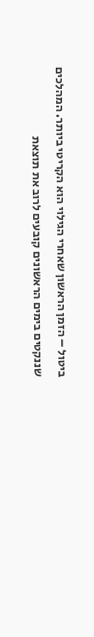ביטול – הזמן הראשון שאחרי הגילוי הוא הקריטי ביותר. המהלכים שננקטים בימים הראשונים קובעים לרוב את תוצאת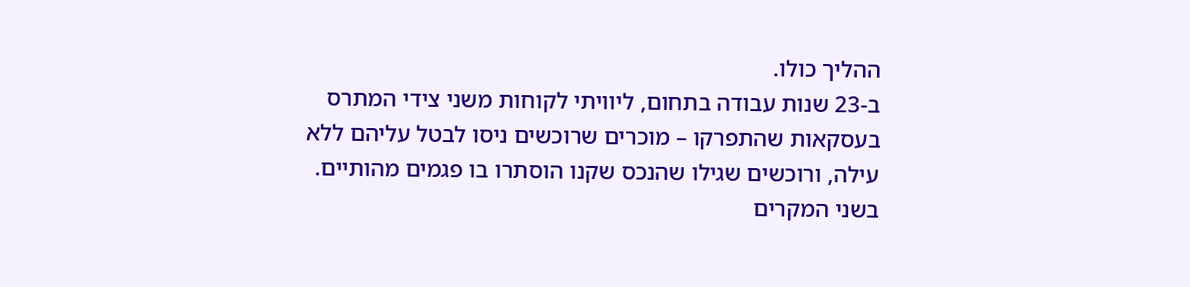ההליך כולו.
ב-23 שנות עבודה בתחום, ליוויתי לקוחות משני צידי המתרס בעסקאות שהתפרקו – מוכרים שרוכשים ניסו לבטל עליהם ללא עילה, ורוכשים שגילו שהנכס שקנו הוסתרו בו פגמים מהותיים. בשני המקרים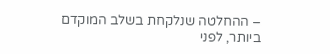– ההחלטה שנלקחת בשלב המוקדם ביותר, לפני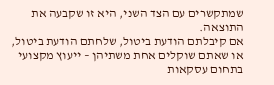שמתקשרים עם הצד השני, היא זו שקבעה את התוצאה.
אם קיבלתם הודעת ביטול, שלחתם הודעת ביטול, או שאתם שוקלים אחת משתיהן – ייעוץ מקצועי בתחום עסקאות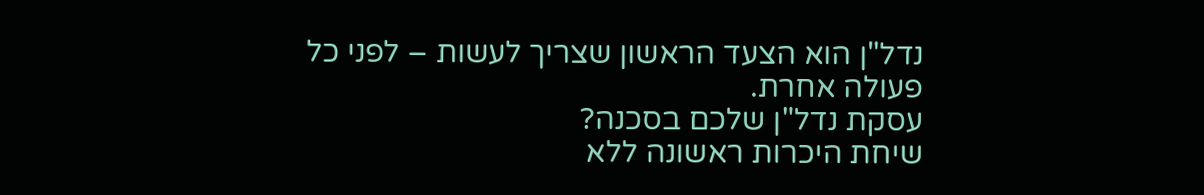נדל"ן הוא הצעד הראשון שצריך לעשות – לפני כל פעולה אחרת.
עסקת נדל"ן שלכם בסכנה?
שיחת היכרות ראשונה ללא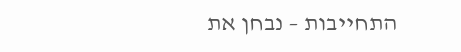התחייבות – נבחן את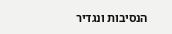הנסיבות ונגדיר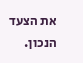את הצעד הנכון.